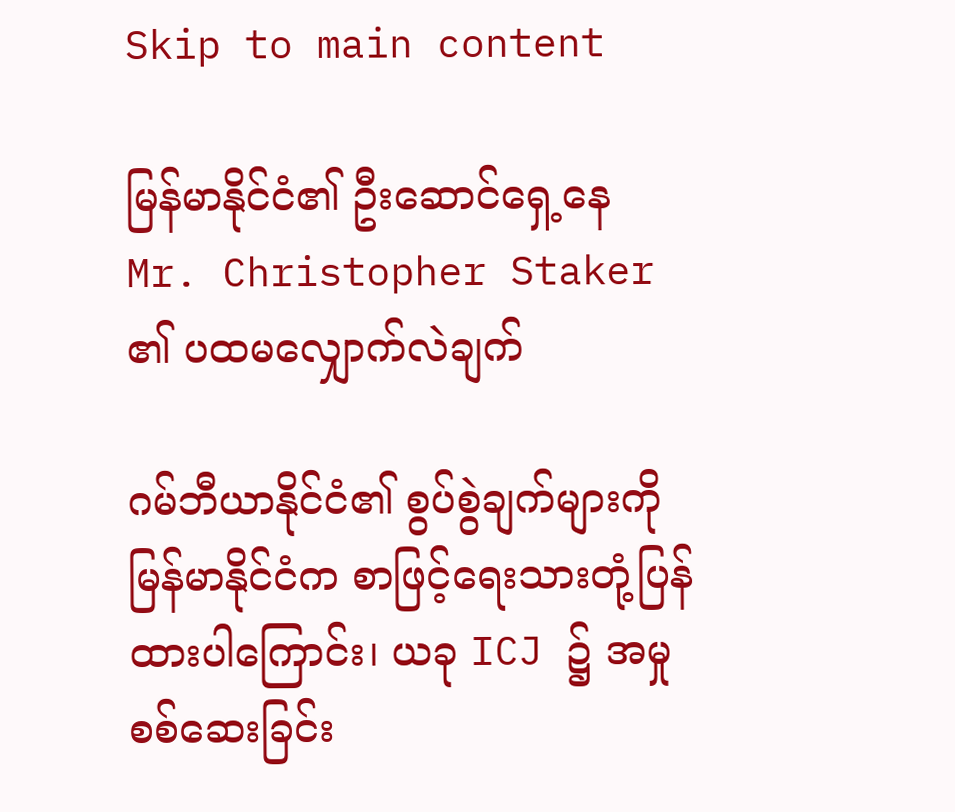Skip to main content

မြန်မာနိုင်ငံ၏ ဦးဆောင်ရှေ့နေ Mr. Christopher Staker ၏ ပထမလျှောက်လဲချက်

ဂမ်ဘီယာနိုင်ငံ၏ စွပ်စွဲချက်များကို မြန်မာနိုင်ငံက စာဖြင့်ရေးသားတုံ့ပြန်ထားပါကြောင်း၊ ယခု ICJ ၌ အမှုစစ်ဆေးခြင်း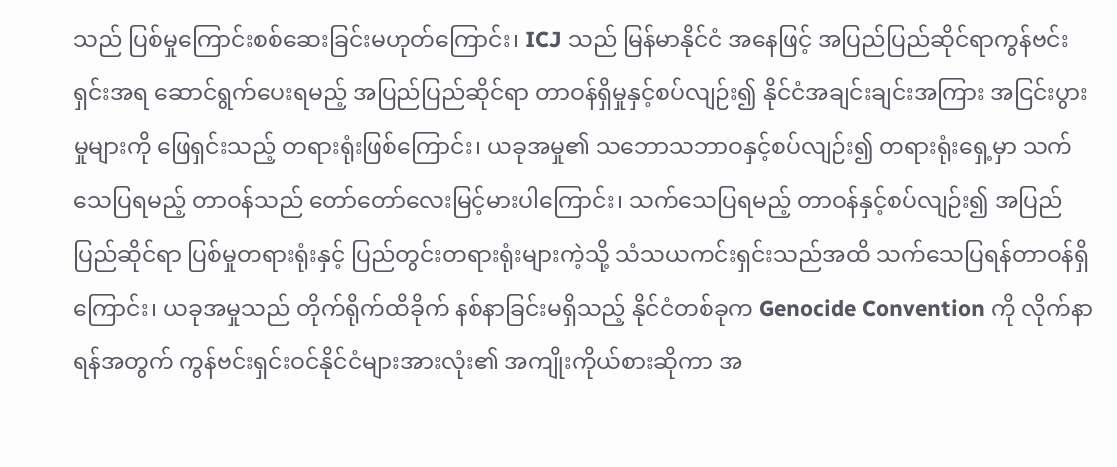သည် ပြစ်မှုကြောင်းစစ်ဆေးခြင်းမဟုတ်ကြောင်း၊ ICJ သည် မြန်မာနိုင်ငံ အနေဖြင့် အပြည်ပြည်ဆိုင်ရာကွန်ဗင်းရှင်းအရ ဆောင်ရွက်ပေးရမည့် အပြည်ပြည်ဆိုင်ရာ တာဝန်ရှိမှုနှင့်စပ်လျဉ်း၍ နိုင်ငံအချင်းချင်းအကြား အငြင်းပွားမှုများကို ဖြေရှင်းသည့် တရားရုံးဖြစ်ကြောင်း၊ ယခုအမှု၏ သဘောသဘာဝနှင့်စပ်လျဉ်း၍ တရားရုံးရှေ့မှာ သက်သေပြရမည့် တာဝန်သည် တော်တော်လေးမြင့်မားပါကြောင်း၊ သက်သေပြရမည့် တာဝန်နှင့်စပ်လျဉ်း၍ အပြည်ပြည်ဆိုင်ရာ ပြစ်မှုတရားရုံးနှင့် ပြည်တွင်းတရားရုံးများကဲ့သို့ သံသယကင်းရှင်းသည်အထိ သက်သေပြရန်တာဝန်ရှိကြောင်း၊ ယခုအမှုသည် တိုက်ရိုက်ထိခိုက် နစ်နာခြင်းမရှိသည့် နိုင်ငံတစ်ခုက Genocide Convention ကို လိုက်နာရန်အတွက် ကွန်ဗင်းရှင်းဝင်နိုင်ငံများအားလုံး၏ အကျိုးကိုယ်စားဆိုကာ အ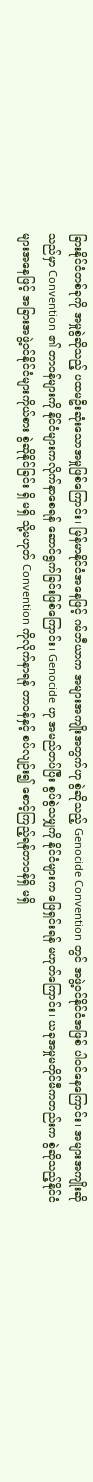ခြားနိုင်ငံတစ်ခုကို အမှုစွဲဆိုသည့် ပထမဦးဆုံးသောအမှုဖြစ်ကြောင်း၊ မြန်မာနိုင်ငံအနေဖြင့် ဂမ်ဘီယာက အများအကျိုးအတွက်ဟု စွဲဆိုသည့် Genocide Convention တွင် အဖွဲ့ဝင်နိုင်ငံအဖြစ် ပါဝင်နေကြောင်း၊ အများအကျိုးဆိုသည်မှာ Convention ၏ တာဝန်များကို နိုင်ငံများကလိုက်နာစေရန် ဆောင်ရွက်ခြင်းဖြစ်ကြောင်း၊ Genocide ဟု အမည်တပ်ပြီး စွပ်စွဲသမျှကို နိုင်ငံများက ဖြေရှင်းရန် မဟုတ်ကြောင်း၊ ယခုအမှုမတိုင်မီကတည်းက စွဲဆိုသည့်နိုင်ငံများအနေဖြင့် အခြားအဖွဲ့ဝင်နိုင်ငံများကိုယ်စား စွဲဆိုနိုင်ခြင်း ရှိ မရှိ သို့မဟုတ် Convention ကိုလိုက်နာရန် တာဝန်နှင့် စပ်လျဉ်း၍ စောင့်ကြည့်ရန်တာဝန်ရှိ မရှိ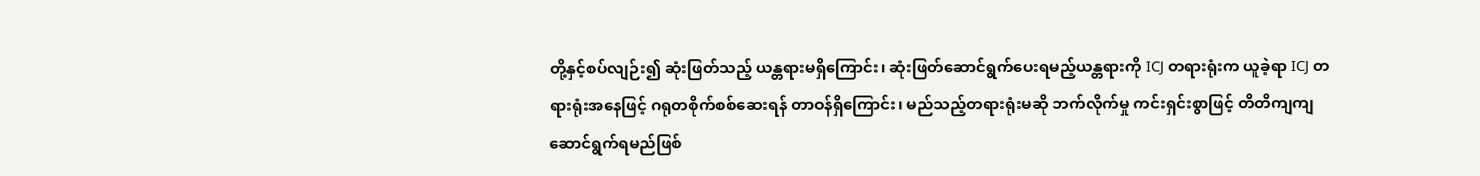တို့နှင့်စပ်လျဉ်း၍ ဆုံးဖြတ်သည့် ယန္တရားမရှိကြောင်း၊ ဆုံးဖြတ်ဆောင်ရွက်ပေးရမည့်ယန္တရားကို ICJ တရားရုံးက ယူခဲ့ရာ ICJ တရားရုံးအနေဖြင့် ဂရုတစိုက်စစ်ဆေးရန် တာဝန်ရှိကြောင်း၊ မည်သည့်တရားရုံးမဆို ဘက်လိုက်မှု ကင်းရှင်းစွာဖြင့် တိတိကျကျဆောင်ရွက်ရမည်ဖြစ်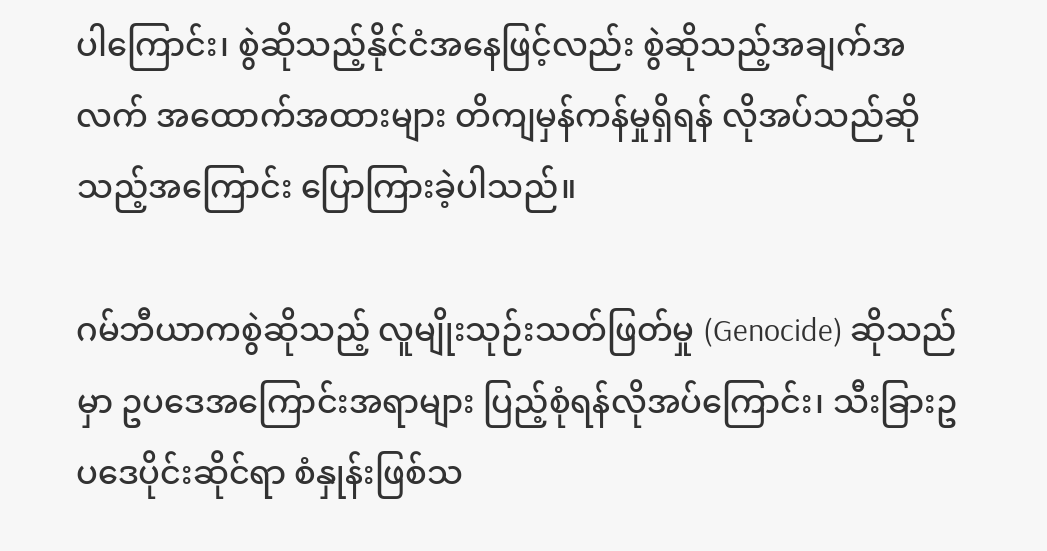ပါကြောင်း၊ စွဲဆိုသည့်နိုင်ငံအနေဖြင့်လည်း စွဲဆိုသည့်အချက်အလက် အထောက်အထားများ တိကျမှန်ကန်မှုရှိရန် လိုအပ်သည်ဆိုသည့်အကြောင်း ပြောကြားခဲ့ပါသည်။

ဂမ်ဘီယာကစွဲဆိုသည့် လူမျိုးသုဉ်းသတ်ဖြတ်မှု (Genocide) ဆိုသည်မှာ ဥပဒေအကြောင်းအရာများ ပြည့်စုံရန်လိုအပ်ကြောင်း၊ သီးခြားဥပဒေပိုင်းဆိုင်ရာ စံနှုန်းဖြစ်သ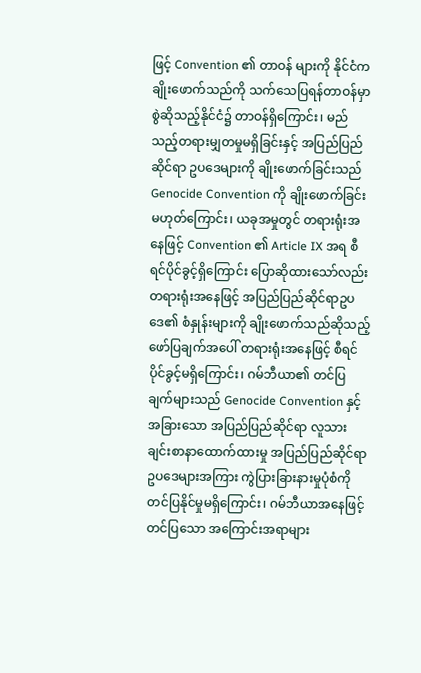ဖြင့် Convention ၏ တာဝန် များကို နိုင်ငံကချိုးဖောက်သည်ကို သက်သေပြရန်တာဝန်မှာ စွဲဆိုသည့်နိုင်ငံ၌ တာဝန်ရှိကြောင်း၊ မည်သည့်တရားမျှတမှုမရှိခြင်းနှင့် အပြည်ပြည်ဆိုင်ရာ ဥပဒေများကို ချိုးဖောက်ခြင်းသည် Genocide Convention ကို ချိုးဖောက်ခြင်းမဟုတ်ကြောင်း၊ ယခုအမှုတွင် တရားရုံးအနေဖြင့် Convention ၏ Article IX အရ စီရင်ပိုင်ခွင့်ရှိကြောင်း ပြောဆိုထားသော်လည်း တရားရုံးအနေဖြင့် အပြည်ပြည်ဆိုင်ရာဥပဒေ၏ စံနှုန်းများကို ချိုးဖောက်သည်ဆိုသည့် ဖော်ပြချက်အပေါ် တရားရုံးအနေဖြင့် စီရင်ပိုင်ခွင့်မရှိကြောင်း၊ ဂမ်ဘီယာ၏ တင်ပြချက်များသည် Genocide Convention နှင့် အခြားသော အပြည်ပြည်ဆိုင်ရာ လူသားချင်းစာနာထောက်ထားမှု အပြည်ပြည်ဆိုင်ရာဥပဒေများအကြား ကွဲပြားခြားနားမှုပုံစံကို တင်ပြနိုင်မှုမရှိကြောင်း၊ ဂမ်ဘီယာအနေဖြင့် တင်ပြသော အကြောင်းအရာများ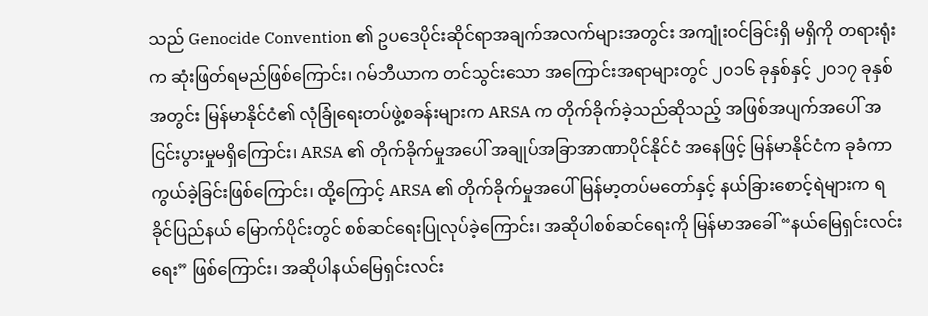သည် Genocide Convention ၏ ဥပဒေပိုင်းဆိုင်ရာအချက်အလက်များအတွင်း အကျုံးဝင်ခြင်းရှိ မရှိကို တရားရုံးက ဆုံးဖြတ်ရမည်ဖြစ်ကြောင်း၊ ဂမ်ဘီယာက တင်သွင်းသော အကြောင်းအရာများတွင် ၂၀၁၆ ခုနှစ်နှင့် ၂၀၁၇ ခုနှစ်အတွင်း မြန်မာနိုင်ငံ၏ လုံခြုံရေးတပ်ဖွဲ့စခန်းများက ARSA က တိုက်ခိုက်ခဲ့သည်ဆိုသည့် အဖြစ်အပျက်အပေါ် အငြင်းပွားမှုမရှိကြောင်း၊ ARSA ၏ တိုက်ခိုက်မှုအပေါ် အချုပ်အခြာအာဏာပိုင်နိုင်ငံ အနေဖြင့် မြန်မာနိုင်ငံက ခုခံကာကွယ်ခဲ့ခြင်းဖြစ်ကြောင်း၊ ထို့ကြောင့် ARSA ၏ တိုက်ခိုက်မှုအပေါ် မြန်မာ့တပ်မတော်နှင့် နယ်ခြားစောင့်ရဲများက ရခိုင်ပြည်နယ် မြောက်ပိုင်းတွင် စစ်ဆင်ရေးပြုလုပ်ခဲ့ကြောင်း၊ အဆိုပါစစ်ဆင်ရေးကို မြန်မာအခေါ် “နယ်မြေရှင်းလင်းရေး” ဖြစ်ကြောင်း၊ အဆိုပါနယ်မြေရှင်းလင်း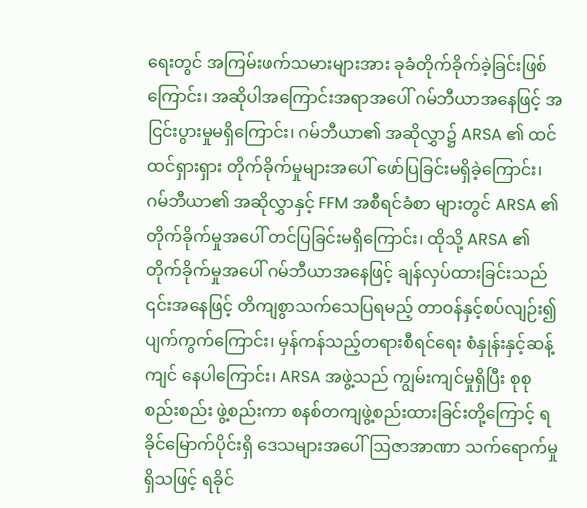ရေးတွင် အကြမ်းဖက်သမားများအား ခုခံတိုက်ခိုက်ခဲ့ခြင်းဖြစ်ကြောင်း၊ အဆိုပါအကြောင်းအရာအပေါ် ဂမ်ဘီယာအနေဖြင့် အငြင်းပွားမှုမရှိကြောင်း၊ ဂမ်ဘီယာ၏ အဆိုလွှာ၌ ARSA ၏ ထင်ထင်ရှားရှား တိုက်ခိုက်မှုများအပေါ် ဖော်ပြခြင်းမရှိခဲ့ကြောင်း၊ ဂမ်ဘီယာ၏ အဆိုလွှာနှင့် FFM အစီရင်ခံစာ များတွင် ARSA ၏တိုက်ခိုက်မှုအပေါ် တင်ပြခြင်းမရှိကြောင်း၊ ထိုသို့ ARSA ၏ တိုက်ခိုက်မှုအပေါ် ဂမ်ဘီယာအနေဖြင့် ချန်လှပ်ထားခြင်းသည် ၎င်းအနေဖြင့် တိကျစွာသက်သေပြရမည့် တာဝန်နှင့်စပ်လျဉ်း၍ ပျက်ကွက်ကြောင်း၊ မှန်ကန်သည့်တရားစီရင်ရေး စံနှုန်းနှင့်ဆန့်ကျင် နေပါကြောင်း၊ ARSA အဖွဲ့သည် ကျွမ်းကျင်မှုရှိပြီး စုစုစည်းစည်း ဖွဲ့စည်းကာ စနစ်တကျဖွဲ့စည်းထားခြင်းတို့ကြောင့် ရခိုင်မြောက်ပိုင်းရှိ ဒေသများအပေါ် ဩဇာအာဏာ သက်ရောက်မှုရှိသဖြင့် ရခိုင်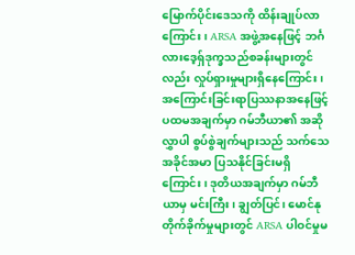မြောက်ပိုင်းဒေသကို ထိန်းချုပ်လာကြောင်း၊ ARSA အဖွဲ့အနေဖြင့် ဘင်္ဂလားဒေ့ရှ်ဒုက္ခသည်စခန်းများတွင်လည်း လှုပ်ရှားမှုများရှိနေကြောင်း၊ အကြောင်းခြင်းရာပြဿနာအနေဖြင့် ပထမအချက်မှာ ဂမ်ဘီယာ၏ အဆိုလွှာပါ စွပ်စွဲချက်များသည် သက်သေအခိုင်အမာ ပြသနိုင်ခြင်းမရှိကြောင်း၊ ဒုတိယအချက်မှာ ဂမ်ဘီယာမှ မင်းကြီး၊ ချွတ်ပြင်၊ မောင်နုတိုက်ခိုက်မှုများတွင် ARSA ပါဝင်မှုမ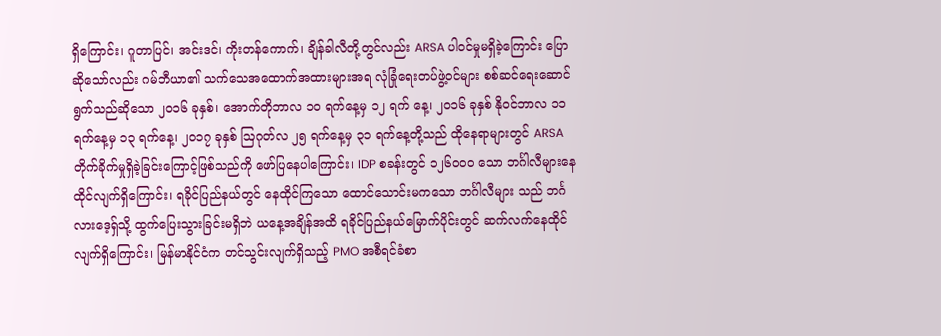ရှိကြောင်း၊ ဂူတာပြင်၊ အင်းဒင်၊ ကိုးတန်ကောက်၊ ချိန်ခါလီတို့တွင်လည်း ARSA ပါဝင်မှုမရှိခဲ့ကြောင်း ပြောဆိုသော်လည်း ဂမ်ဘီယာ၏ သက်သေအထောက်အထားများအရ လုံခြုံရေးတပ်ဖွဲ့ဝင်များ စစ်ဆင်ရေးဆောင်ရွက်သည်ဆိုသော ၂၀၁၆ ခုနှစ်၊ အောက်တိုဘာလ ၁၀ ရက်နေ့မှ ၁၂ ရက် နေ့၊ ၂၀၁၆ ခုနှစ် နိုဝင်ဘာလ ၁၁ ရက်နေ့မှ ၁၃ ရက်နေ့၊ ၂၀၁၇ ခုနှစ် ဩဂုတ်လ ၂၅ ရက်နေ့မှ ၃၁ ရက်နေ့တို့သည် ထိုနေရာများတွင် ARSA တိုက်ခိုက်မှုရှိခဲ့ခြင်းကြောင့်ဖြစ်သည်ကို ဖော်ပြနေပါကြောင်း၊ IDP စခန်းတွင် ၁၂၆၀၀၀ သော ဘင်္ဂါလီများနေထိုင်လျက်ရှိကြောင်း၊ ရခိုင်ပြည်နယ်တွင် နေထိုင်ကြသော ထောင်သောင်းမကသော ဘင်္ဂါလီများ သည် ဘင်္ဂလားဒေ့ရှ်သို့ ထွက်ပြေးသွားခြင်းမရှိဘဲ ယနေ့အချိန်အထိ ရခိုင်ပြည်နယ်မြောက်ပိုင်းတွင် ဆက်လက်နေထိုင်လျက်ရှိကြောင်း၊ မြန်မာနိုင်ငံက တင်သွင်းလျက်ရှိသည့် PMO အစီရင်ခံစာ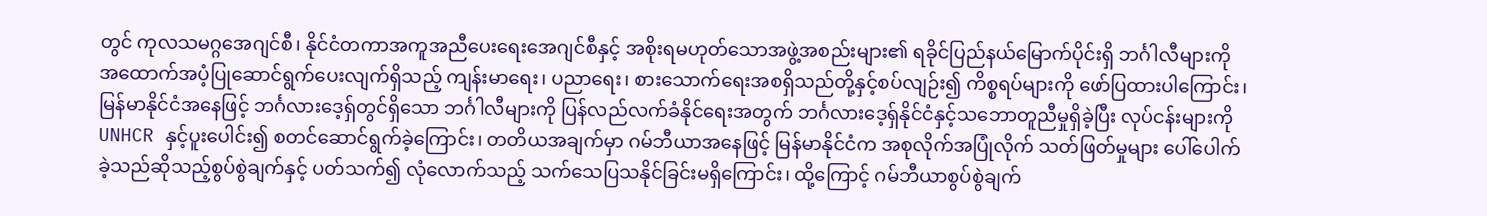တွင် ကုလသမဂ္ဂအေဂျင်စီ၊ နိုင်ငံတကာအကူအညီပေးရေးအေဂျင်စီနှင့် အစိုးရမဟုတ်သောအဖွဲ့အစည်းများ၏ ရခိုင်ပြည်နယ်မြောက်ပိုင်းရှိ ဘင်္ဂါလီများကို အထောက်အပံ့ပြုဆောင်ရွက်ပေးလျက်ရှိသည့် ကျန်းမာရေး၊ ပညာရေး၊ စားသောက်ရေးအစရှိသည်တို့နှင့်စပ်လျဉ်း၍ ကိစ္စရပ်များကို ဖော်ပြထားပါကြောင်း၊ မြန်မာနိုင်ငံအနေဖြင့် ဘင်္ဂလားဒေ့ရှ်တွင်ရှိသော ဘင်္ဂါလီများကို ပြန်လည်လက်ခံနိုင်ရေးအတွက် ဘင်္ဂလားဒေ့ရှ်နိုင်ငံနှင့်သဘောတူညီမှုရှိခဲ့ပြီး လုပ်ငန်းများကို UNHCR နှင့်ပူးပေါင်း၍ စတင်ဆောင်ရွက်ခဲ့ကြောင်း၊ တတိယအချက်မှာ ဂမ်ဘီယာအနေဖြင့် မြန်မာနိုင်ငံက အစုလိုက်အပြုံလိုက် သတ်ဖြတ်မှုများ ပေါ်ပေါက်ခဲ့သည်ဆိုသည့်စွပ်စွဲချက်နှင့် ပတ်သက်၍ လုံလောက်သည့် သက်သေပြသနိုင်ခြင်းမရှိကြောင်း၊ ထို့ကြောင့် ဂမ်ဘီယာစွပ်စွဲချက်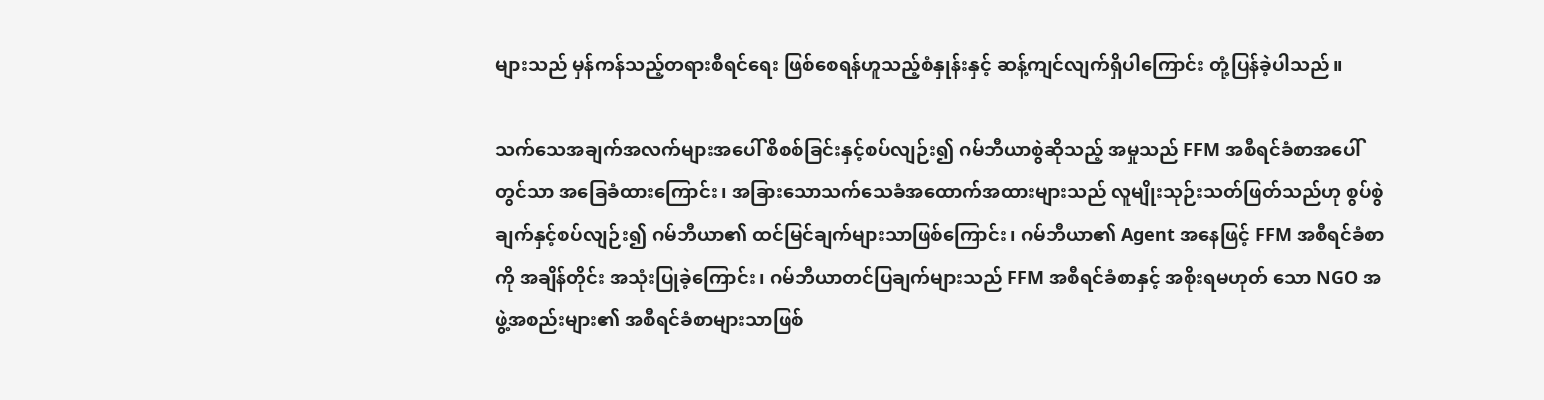များသည် မှန်ကန်သည့်တရားစီရင်ရေး ဖြစ်စေရန်ဟူသည့်စံနှုန်းနှင့် ဆန့်ကျင်လျက်ရှိပါကြောင်း တုံ့ပြန်ခဲ့ပါသည်။

သက်သေအချက်အလက်များအပေါ် စိစစ်ခြင်းနှင့်စပ်လျဉ်း၍ ဂမ်ဘီယာစွဲဆိုသည့် အမှုသည် FFM အစီရင်ခံစာအပေါ်တွင်သာ အခြေခံထားကြောင်း၊ အခြားသောသက်သေခံအထောက်အထားများသည် လူမျိုးသုဉ်းသတ်ဖြတ်သည်ဟု စွပ်စွဲချက်နှင့်စပ်လျဉ်း၍ ဂမ်ဘီယာ၏ ထင်မြင်ချက်များသာဖြစ်ကြောင်း၊ ဂမ်ဘီယာ၏ Agent အနေဖြင့် FFM အစီရင်ခံစာကို အချိန်တိုင်း အသုံးပြုခဲ့ကြောင်း၊ ဂမ်ဘီယာတင်ပြချက်များသည် FFM အစီရင်ခံစာနှင့် အစိုးရမဟုတ် သော NGO အဖွဲ့အစည်းများ၏ အစီရင်ခံစာများသာဖြစ်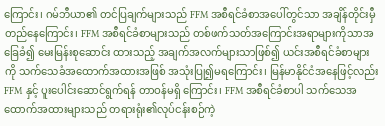ကြောင်း၊ ဂမ်ဘီယာ၏ တင်ပြချက်များသည် FFM အစီရင်ခံစာအပေါ်တွင်သာ အချိန်တိုင်းမှီတည်နေကြောင်း၊ FFM အစီရင်ခံစာများသည် တစ်ဖက်သတ်အကြောင်းအရာများကိုသာအခြေခံ၍ မေးမြန်းစုဆောင်း ထားသည့် အချက်အလက်များသာဖြစ်၍ ယင်းအစီရင်ခံစာများကို သက်သေခံအထောက်အထားအဖြစ် အသုံးပြု၍မရကြောင်း၊ မြန်မာနိုင်ငံအနေဖြင့်လည်း FFM နှင့် ပူးပေါင်းဆောင်ရွက်ရန် တာဝန်မရှိ ကြောင်း၊ FFM အစီရင်ခံစာပါ သက်သေအထောက်အထားများသည် တရားရုံး၏လုပ်ငန်းစဉ်ကဲ့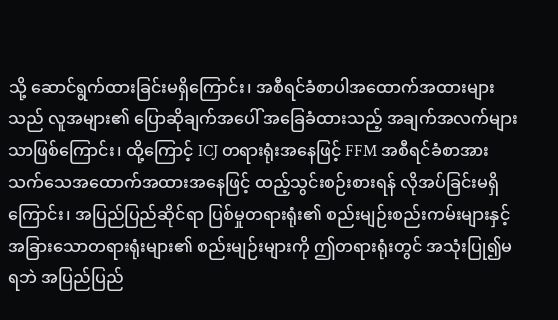သို့ ဆောင်ရွက်ထားခြင်းမရှိကြောင်း၊ အစီရင်ခံစာပါအထောက်အထားများသည် လူအများ၏ ပြောဆိုချက်အပေါ် အခြေခံထားသည့် အချက်အလက်များသာဖြစ်ကြောင်း၊ ထို့ကြောင့် ICJ တရားရုံးအနေဖြင့် FFM အစီရင်ခံစာအား သက်သေအထောက်အထားအနေဖြင့် ထည့်သွင်းစဉ်းစားရန် လိုအပ်ခြင်းမရှိကြောင်း၊ အပြည်ပြည်ဆိုင်ရာ ပြစ်မှုတရားရုံး၏ စည်းမျဉ်းစည်းကမ်းများနှင့် အခြားသောတရားရုံးများ၏ စည်းမျဉ်းများကို ဤတရားရုံးတွင် အသုံးပြု၍မရဘဲ အပြည်ပြည်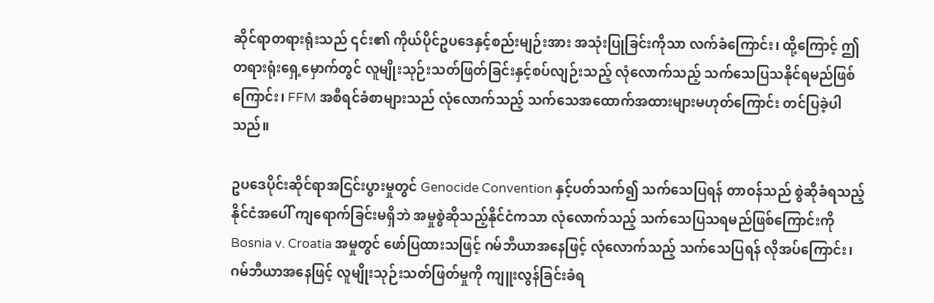ဆိုင်ရာတရားရုံးသည် ၎င်း၏ ကိုယ်ပိုင်ဥပဒေနှင့်စည်းမျဉ်းအား အသုံးပြုခြင်းကိုသာ လက်ခံကြောင်း၊ ထို့ကြောင့် ဤတရားရုံးရှေ့မှောက်တွင် လူမျိုးသုဉ်းသတ်ဖြတ်ခြင်းနှင့်စပ်လျဉ်းသည့် လုံလောက်သည့် သက်သေပြသနိုင်ရမည်ဖြစ်ကြောင်း၊ FFM အစီရင်ခံစာများသည် လုံလောက်သည့် သက်သေအထောက်အထားများမဟုတ်ကြောင်း တင်ပြခဲ့ပါသည်။

ဥပဒေပိုင်းဆိုင်ရာအငြင်းပွားမှုတွင် Genocide Convention နှင့်ပတ်သက်၍ သက်သေပြရန် တာဝန်သည် စွဲဆိုခံရသည့်နိုင်ငံအပေါ် ကျရောက်ခြင်းမရှိဘဲ အမှုစွဲဆိုသည့်နိုင်ငံကသာ လုံလောက်သည့် သက်သေပြသရမည်ဖြစ်ကြောင်းကို Bosnia v. Croatia အမှုတွင် ဖော်ပြထားသဖြင့် ဂမ်ဘီယာအနေဖြင့် လုံလောက်သည့် သက်သေပြရန် လိုအပ်ကြောင်း၊ ဂမ်ဘီယာအနေဖြင့် လူမျိုးသုဉ်းသတ်ဖြတ်မှုကို ကျူးလွန်ခြင်းခံရ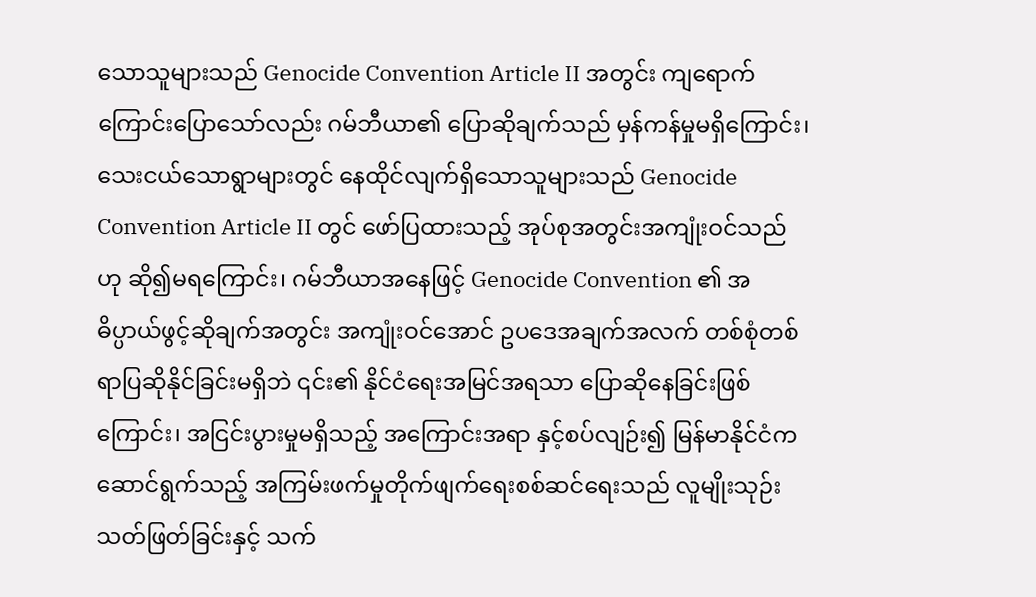သောသူများသည် Genocide Convention Article II အတွင်း ကျရောက်ကြောင်းပြောသော်လည်း ဂမ်ဘီယာ၏ ပြောဆိုချက်သည် မှန်ကန်မှုမရှိကြောင်း၊ သေးငယ်သောရွာများတွင် နေထိုင်လျက်ရှိသောသူများသည် Genocide Convention Article II တွင် ဖော်ပြထားသည့် အုပ်စုအတွင်းအကျုံးဝင်သည်ဟု ဆို၍မရကြောင်း၊ ဂမ်ဘီယာအနေဖြင့် Genocide Convention ၏ အဓိပ္ပာယ်ဖွင့်ဆိုချက်အတွင်း အကျုံးဝင်အောင် ဥပဒေအချက်အလက် တစ်စုံတစ်ရာပြဆိုနိုင်ခြင်းမရှိဘဲ ၎င်း၏ နိုင်ငံရေးအမြင်အရသာ ပြောဆိုနေခြင်းဖြစ်ကြောင်း၊ အငြင်းပွားမှုမရှိသည့် အကြောင်းအရာ နှင့်စပ်လျဉ်း၍ မြန်မာနိုင်ငံက ဆောင်ရွက်သည့် အကြမ်းဖက်မှုတိုက်ဖျက်ရေးစစ်ဆင်ရေးသည် လူမျိုးသုဉ်းသတ်ဖြတ်ခြင်းနှင့် သက်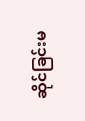ဆိုင်ခြင်းမ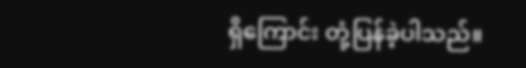ရှိကြောင်း တုံ့ပြန်ခဲ့ပါသည်။